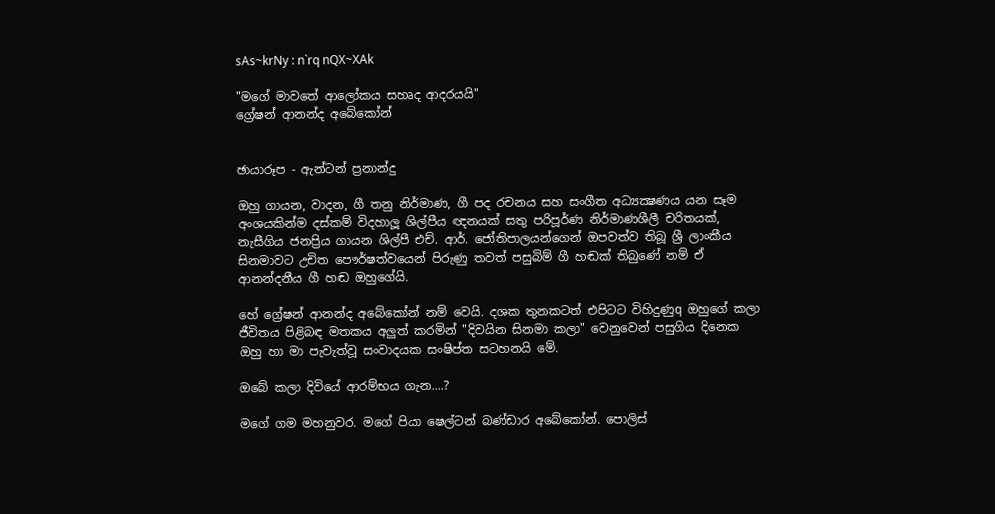sAs~krNy : n`rq nQX~XAk

"මගේ මාවතේ ආලෝකය සහෘද ආදරයයි"
ග්‍රේෂන් ආනන්ද අබේකෝන්


ඡායාරූප - ඇන්ටන් ප්‍රනාන්දු

ඔහු ගායන, වාදන, ගී තනු නිර්මාණ, ගී පද රචනය සහ සංගීත අධ්‍යක්‍ෂණය යන සෑම අංශයකින්ම දස්‌කම් විදහාලූ ශිල්පීය ඥනයක්‌ සතු පරිපූර්ණ නිර්මාණශීලී චරිතයක්‌, නැසීගිය ජනප්‍රිය ගායන ශිල්පී එච්. ආර්. ජෝතිපාලයන්ගෙන් ඔපවත්ව තිබූ ශ්‍රී ලාංකීය සිනමාවට උචිත පෞර්ෂත්වයෙන් පිරුණු තවත් පසුබිම් ගී හඬක්‌ තිබුණේ නම් ඒ ආනන්දනීය ගී හඬ ඔහුගේයි.

හේ ග්‍රේෂන් ආනන්ද අබේකෝන් නම් වෙයි. දශක තුනකටත් එපිටට විහිදුණුq ඔහුගේ කලා ජීවිතය පිළිබඳ මතකය අලුත් කරමින් "දිවයින සිනමා කලා" වෙනුවෙන් පසුගිය දිනෙක ඔහු හා මා පැවැත්වූ සංවාදයක සංෂිප්ත සටහනයි මේ.

ඔබේ කලා දිවියේ ආරම්භය ගැන....?

මගේ ගම මහනුවර. මගේ පියා ෂෙල්ටන් බණ්‌ඩාර අබේකෝන්. පොලිස්‌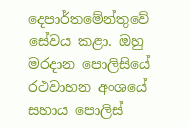දෙපාර්තමේන්තුවේ සේවය කළා. ඔහු මරදාන පොලිසියේ රථවාහන අංශයේ සහාය පොලිස්‌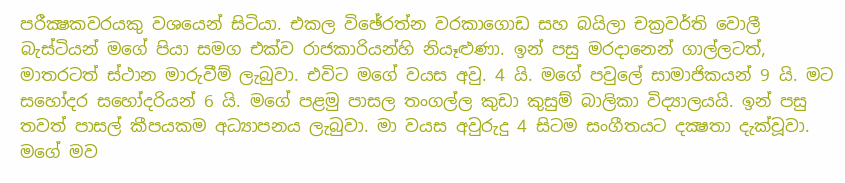පරීක්‍ෂකවරයකු වශයෙන් සිටියා. එකල විඡේරත්න වරකාගොඩ සහ බයිලා චක්‍රවර්ති වොලී බැස්‌ටියන් මගේ පියා සමග එක්‌ව රාජකාරියන්හි නියෑළුණා. ඉන් පසු මරදානෙන් ගාල්ලටත්, මාතරටත් ස්‌ථාන මාරුවීම් ලැබුවා. එවිට මගේ වයස අවු. 4 යි. මගේ පවුලේ සාමාජිකයන් 9 යි. මට සහෝදර සහෝදරියන් 6 යි. මගේ පළමු පාසල තංගල්ල කුඩා කුසුම් බාලිකා විද්‍යාලයයි. ඉන් පසු තවත් පාසල් කීපයකම අධ්‍යාපනය ලැබුවා. මා වයස අවුරුදු 4 සිටම සංගීතයට දක්‍ෂතා දැක්‌වූවා. මගේ මව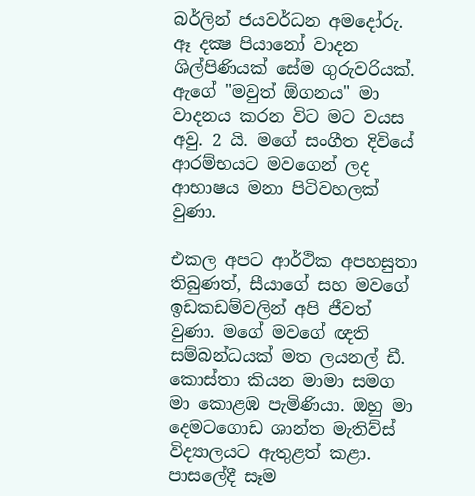බර්ලින් ජයවර්ධන අමදෝරු. ඈ දක්‍ෂ පියානෝ වාදන ශිල්පිණියක්‌ සේම ගුරුවරියක්‌. ඇගේ "මවුත් ඕගනය" මා වාදනය කරන විට මට වයස අවු. 2 යි. මගේ සංගීත දිවියේ ආරම්භයට මවගෙන් ලද ආභාෂය මනා පිටිවහලක්‌ වුණා.

එකල අපට ආර්ථික අපහසුතා තිබුණත්, සීයාගේ සහ මවගේ ඉඩකඩම්වලින් අපි ජීවත් වුණා. මගේ මවගේ ඥති සම්බන්ධයක්‌ මත ලයනල් ඩී. කොස්‌තා කියන මාමා සමග මා කොළඹ පැමිණියා. ඔහු මා දෙමටගොඩ ශාන්ත මැතිව්ස්‌ විද්‍යාලයට ඇතුළත් කළා. පාසලේදී සෑම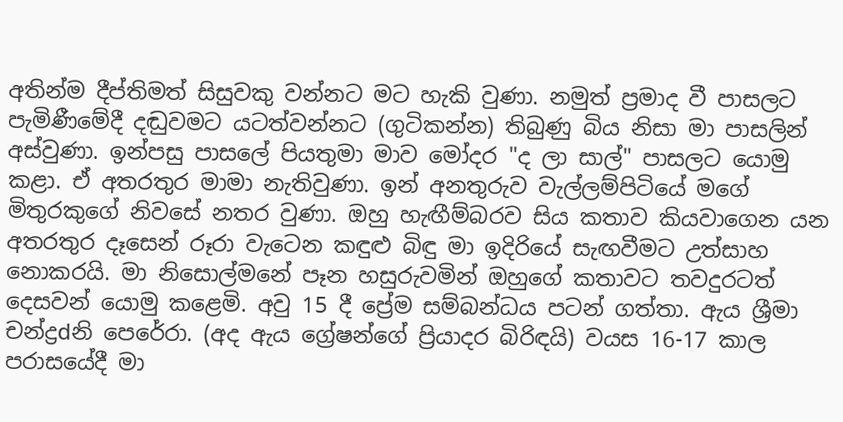අතින්ම දීප්තිමත් සිසුවකු වන්නට මට හැකි වුණා. නමුත් ප්‍රමාද වී පාසලට පැමිණීමේදී දඬුවමට යටත්වන්නට (ගුටිකන්න) තිබුණු බිය නිසා මා පාසලින් අස්‌වුණා. ඉන්පසු පාසලේ පියතුමා මාව මෝදර "ද ලා සාල්" පාසලට යොමු කළා. ඒ අතරතුර මාමා නැතිවුණා. ඉන් අනතුරුව වැල්ලම්පිටියේ මගේ මිතුරකුගේ නිවසේ නතර වුණා. ඔහු හැඟීම්බරව සිය කතාව කියවාගෙන යන අතරතුර දෑසෙන් රූරා වැටෙන කඳුළු බිඳු මා ඉදිරියේ සැඟවීමට උත්සාහ නොකරයි. මා නිසොල්මනේ පෑන හසුරුවමින් ඔහුගේ කතාවට තවදුරටත් දෙසවන් යොමු කළෙමි. අවු 15 දී ප්‍රේම සම්බන්ධය පටන් ගත්තා. ඇය ශ්‍රීමා චන්ද්‍රdනි පෙරේරා. (අද ඇය ග්‍රේෂන්ගේ ප්‍රියාදර බිරිඳයි) වයස 16-17 කාල පරාසයේදී මා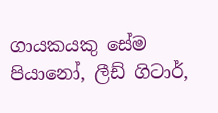ගායකයකු සේම පියානෝ, ලීඩ් ගිටාර්,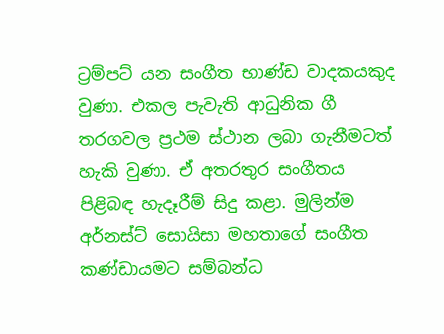ට්‍රම්පට්‌ යන සංගීත භාණ්‌ඩ වාදකයකුද වුණා. එකල පැවැති ආධුනික ගී තරගවල ප්‍රථම ස්‌ථාන ලබා ගැනීමටත් හැකි වුණා. ඒ අතරතුර සංගීතය පිළිබඳ හැදෑරීම් සිදු කළා. මුලින්ම අර්නස්‌ට්‌ සොයිසා මහතාගේ සංගීත කණ්‌ඩායමට සම්බන්ධ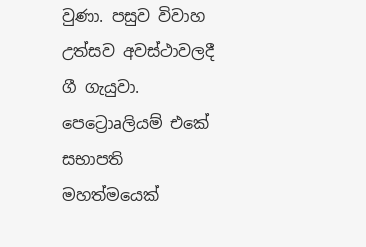වුණා. පසුව විවාහ උත්සව අවස්‌ථාවලදී ගී ගැයුවා. පෙට්‍රොaලියම් එකේ සභාපති මහත්මයෙක්‌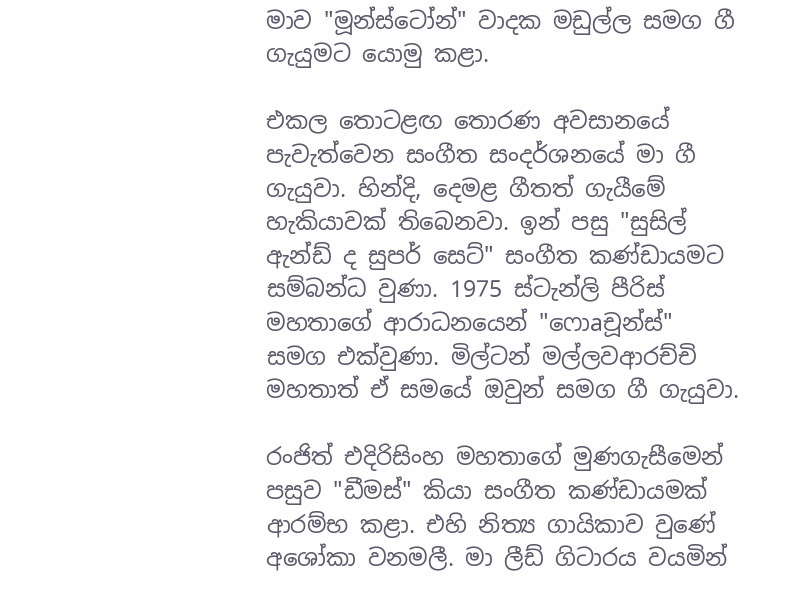මාව "මූන්ස්‌ටෝන්" වාදක මඩුල්ල සමග ගී ගැයුමට යොමු කළා.

එකල තොටළඟ තොරණ අවසානයේ පැවැත්වෙන සංගීත සංදර්ශනයේ මා ගී ගැයුවා. හින්දි, දෙමළ ගීතත් ගැයීමේ හැකියාවක්‌ තිබෙනවා. ඉන් පසු "සුසිල් ඇන්ඩ් ද සුපර් සෙට්‌" සංගීත කණ්‌ඩායමට සම්බන්ධ වුණා. 1975 ස්‌ටැන්ලි පීරිස්‌ මහතාගේ ආරාධනයෙන් "ෆොaචූන්ස්‌" සමග එක්‌වුණා. මිල්ටන් මල්ලවආරච්චි මහතාත් ඒ සමයේ ඔවුන් සමග ගී ගැයුවා.

රංජිත් එදිරිසිංහ මහතාගේ මුණගැසීමෙන් පසුව "ඩීමස්‌" කියා සංගීත කණ්‌ඩායමක්‌ ආරම්භ කළා. එහි නිත්‍ය ගායිකාව වුණේ අශෝකා වනමලී. මා ලීඩ් ගිටාරය වයමින්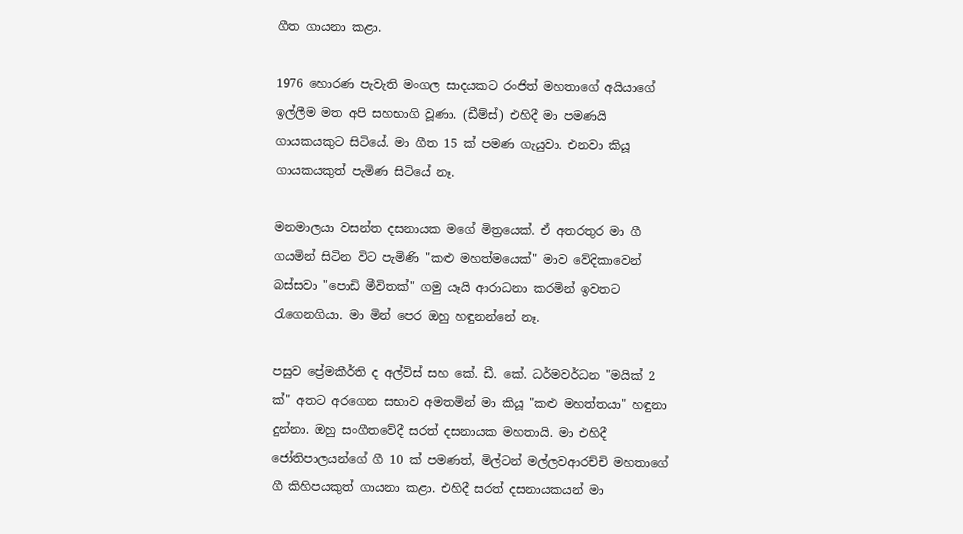ගීත ගායනා කළා.

1976 හොරණ පැවැති මංගල සාදයකට රංජිත් මහතාගේ අයියාගේ ඉල්ලීම මත අපි සහභාගි වූණා. (ඩීම්ස්‌) එහිදී මා පමණයි ගායකයකුට සිටියේ. මා ගීත 15 ක්‌ පමණ ගැයුවා. එනවා කියූ ගායකයකුත් පැමිණ සිටියේ නෑ.

මනමාලයා වසන්ත දසනායක මගේ මිත්‍රයෙක්‌. ඒ අතරතුර මා ගී ගයමින් සිටින විට පැමිණි "කළු මහත්මයෙක්‌" මාව වේදිකාවෙන් බස්‌සවා "පොඩි මීවිතක්‌" ගමු යෑයි ආරාධනා කරමින් ඉවතට රැගෙනගියා. මා මින් පෙර ඔහු හඳුනන්නේ නෑ.

පසුව ප්‍රේමකීර්ති ද අල්විස්‌ සහ කේ. ඩී. කේ. ධර්මවර්ධන "මයික්‌ 2 ක්‌" අතට අරගෙන සභාව අමතමින් මා කියූ "කළු මහත්තයා" හඳුනා දුන්නා. ඔහු සංගීතවේදී සරත් දසනායක මහතායි. මා එහිදී ජෝතිපාලයන්ගේ ගී 10 ක්‌ පමණත්, මිල්ටන් මල්ලවආරච්චි මහතාගේ ගී කිහිපයකුත් ගායනා කළා. එහිදී සරත් දසනායකයන් මා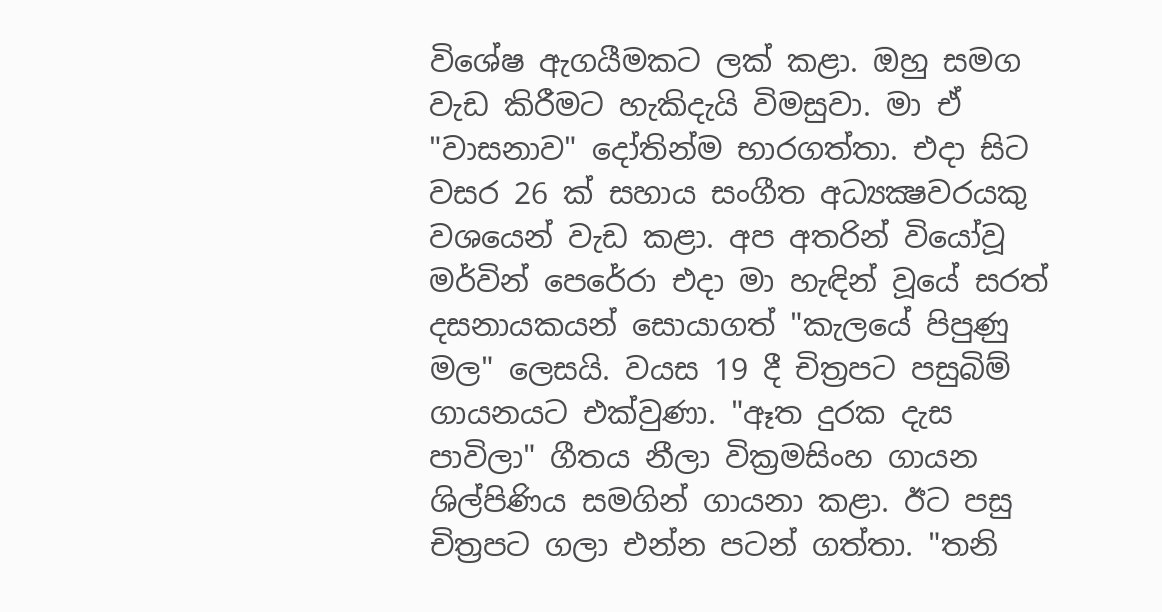විශේෂ ඇගයීමකට ලක්‌ කළා. ඔහු සමග වැඩ කිරීමට හැකිදැයි විමසුවා. මා ඒ "වාසනාව" දෝතින්ම භාරගත්තා. එදා සිට වසර 26 ක්‌ සහාය සංගීත අධ්‍යක්‍ෂවරයකු වශයෙන් වැඩ කළා. අප අතරින් වියෝවූ මර්වින් පෙරේරා එදා මා හැඳින් වූයේ සරත් දසනායකයන් සොයාගත් "කැලයේ පිපුණු මල" ලෙසයි. වයස 19 දී චිත්‍රපට පසුබිම් ගායනයට එක්‌වුණා. "ඈත දුරක දැස පාවිලා" ගීතය නීලා වික්‍රමසිංහ ගායන ශිල්පිණිය සමගින් ගායනා කළා. ඊට පසු චිත්‍රපට ගලා එන්න පටන් ගත්තා. "තනි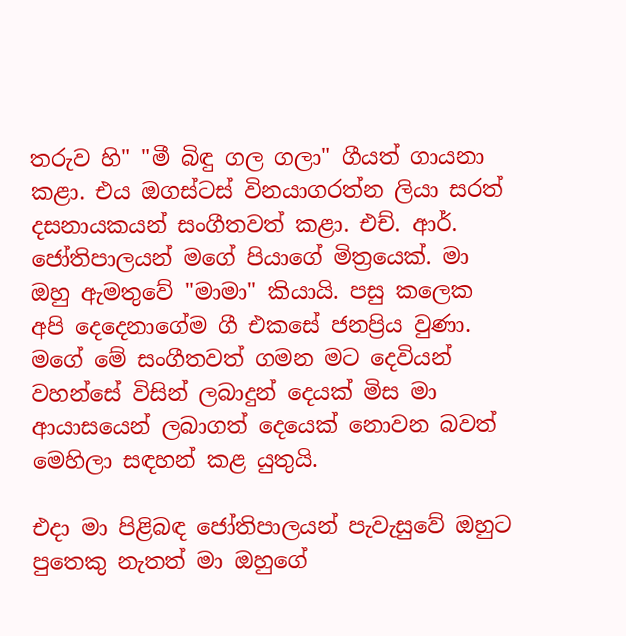තරුව හි" "මී බිඳු ගල ගලා" ගීයත් ගායනා කළා. එය ඔගස්‌ටස්‌ විනයාගරත්න ලියා සරත් දසනායකයන් සංගීතවත් කළා. එච්. ආර්. ජෝතිපාලයන් මගේ පියාගේ මිත්‍රයෙක්‌. මා ඔහු ඇමතුවේ "මාමා" කියායි. පසු කලෙක අපි දෙදෙනාගේම ගී එකසේ ජනප්‍රිය වුණා. මගේ මේ සංගීතවත් ගමන මට දෙවියන් වහන්සේ විසින් ලබාදුන් දෙයක්‌ මිස මා ආයාසයෙන් ලබාගත් දෙයෙක්‌ නොවන බවත් මෙහිලා සඳහන් කළ යුතුයි.

එදා මා පිළිබඳ ජෝතිපාලයන් පැවැසුවේ ඔහුට පුතෙකු නැතත් මා ඔහුගේ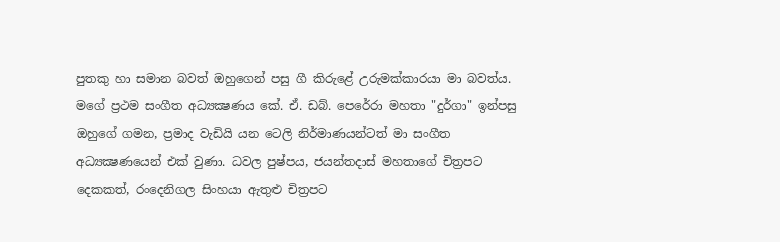පුතකු හා සමාන බවත් ඔහුගෙන් පසු ගී කිරුළේ උරුමක්‌කාරයා මා බවත්ය. මගේ ප්‍රථම සංගීත අධ්‍යක්‍ෂණය කේ. ඒ. ඩබ්. පෙරේරා මහතා "දුර්ගා" ඉන්පසු ඔහුගේ ගමන, ප්‍රමාද වැඩියි යන ටෙලි නිර්මාණයන්ටත් මා සංගීත අධ්‍යක්‍ෂණයෙන් එක්‌ වුණා. ධවල පුෂ්පය, ජයන්තදාස්‌ මහතාගේ චිත්‍රපට දෙකකත්, රංදෙනිගල සිංහයා ඇතුළු චිත්‍රපට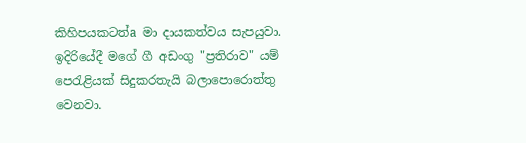කිහිපයකටත්a මා දායකත්වය සැපයුවා. ඉදිරියේදී මගේ ගී අඩංගු "ප්‍රතිරාව" යම් පෙරැළියක්‌ සිදුකරතැයි බලාපොරොත්තු වෙනවා.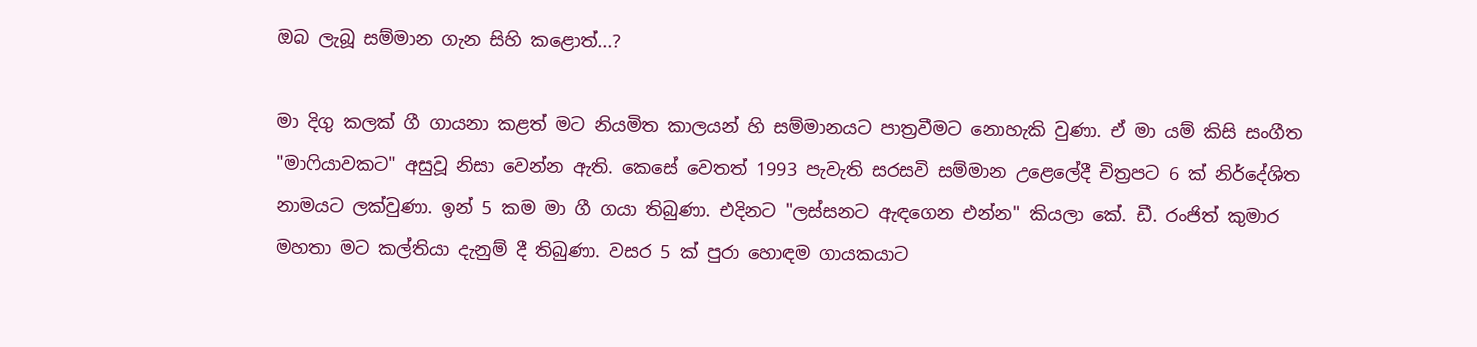ඔබ ලැබූ සම්මාන ගැන සිහි කළොත්...?

මා දිගු කලක්‌ ගී ගායනා කළත් මට නියමිත කාලයන් හි සම්මානයට පාත්‍රවීමට නොහැකි වුණා. ඒ මා යම් කිසි සංගීත "මාෆියාවකට" අසුවූ නිසා වෙන්න ඇති. කෙසේ වෙතත් 1993 පැවැති සරසවි සම්මාන උළෙලේදී චිත්‍රපට 6 ක්‌ නිර්දේශිත නාමයට ලක්‌වුණා. ඉන් 5 කම මා ගී ගයා තිබුණා. එදිනට "ලස්‌සනට ඇඳගෙන එන්න" කියලා කේ. ඩී. රංජිත් කුමාර මහතා මට කල්තියා දැනුම් දී තිබුණා. වසර 5 ක්‌ පුරා හොඳම ගායකයාට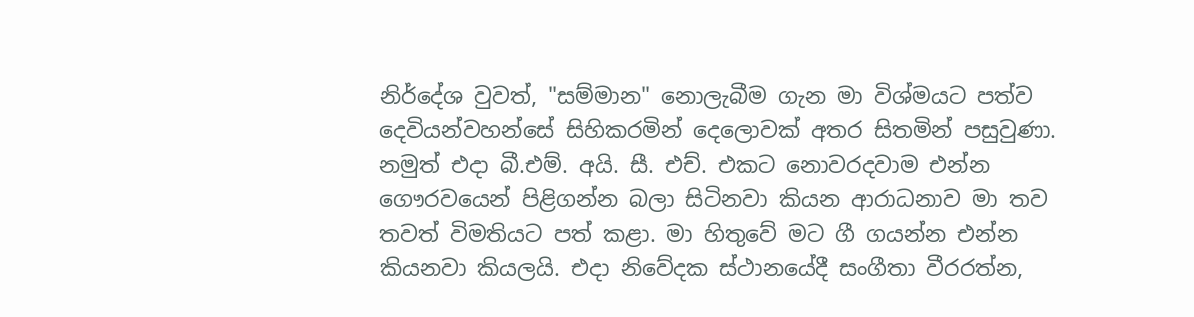නිර්දේශ වුවත්, "සම්මාන" නොලැබීම ගැන මා විශ්මයට පත්ව දෙවියන්වහන්සේ සිහිකරමින් දෙලොවක්‌ අතර සිතමින් පසුවුණා. නමුත් එදා බී.එම්. අයි. සී. එච්. එකට නොවරදවාම එන්න ගෞරවයෙන් පිළිගන්න බලා සිටිනවා කියන ආරාධනාව මා තව තවත් විමතියට පත් කළා. මා හිතුවේ මට ගී ගයන්න එන්න කියනවා කියලයි. එදා නිවේදක ස්‌ථානයේදී සංගීතා වීරරත්න,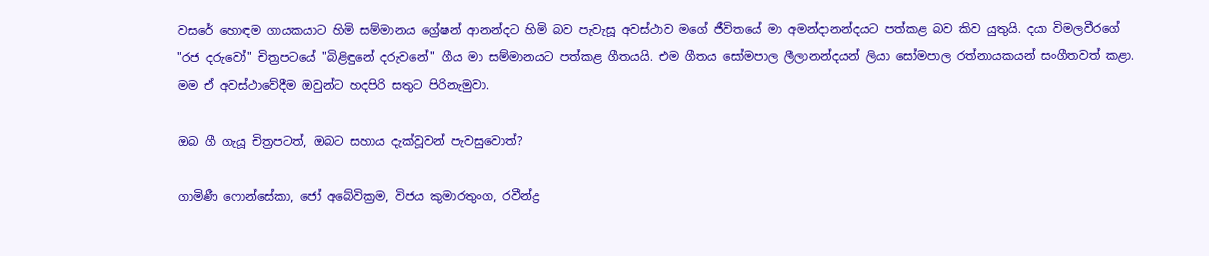වසරේ හොඳම ගායකයාට හිමි සම්මානය ග්‍රේෂන් ආනන්දට හිමි බව පැවැසූ අවස්‌ථාව මගේ ජීවිතයේ මා අමන්දානන්දයට පත්කළ බව කිව යුතුයි. දයා විමලවීරගේ "රජ දරුවෝ" චිත්‍රපටයේ "බිළිඳුනේ දරුවනේ" ගීය මා සම්මානයට පත්කළ ගීතයයි. එම ගීතය සෝමපාල ලීලානන්දයන් ලියා සෝමපාල රත්නායකයන් සංගීතවත් කළා. මම ඒ අවස්‌ථාවේදීම ඔවුන්ට හදපිරි සතුට පිරිනැමුවා.

ඔබ ගී ගැයූ චිත්‍රපටත්, ඔබට සහාය දැක්‌වූවන් පැවසුවොත්?

ගාමිණී ෆොන්සේකා, ජෝ අබේවික්‍රම, විජය කුමාරතුංග, රවීන්ද්‍ර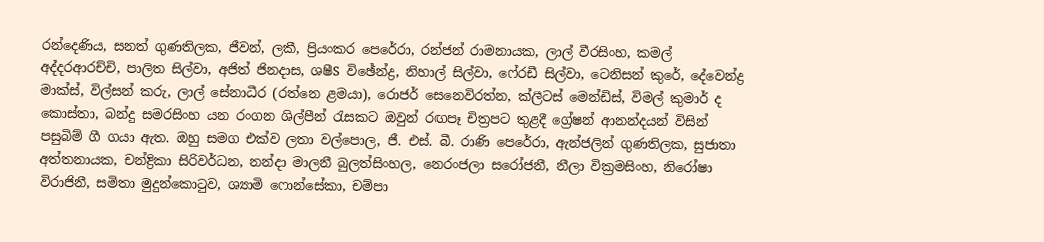රන්දෙණිය, සනත් ගුණතිලක, ජීවන්, ලකී, ප්‍රියංකර පෙරේරා, රන්ජන් රාමනායක, ලාල් වීරසිංහ, කමල් අද්දරආරච්චි, පාලිත සිල්වා, අජිත් ජිනදාස, ශෂීS විඡේන්ද්‍ර, නිහාල් සිල්වා, ෆේ‍රඩී සිල්වා, ටෙනිසන් කුරේ, දේවෙන්ද්‍ර මාක්‌ස්‌, විල්සන් කරු, ලාල් සේනාධීර (රත්නෙ ළමයා), රොජර් සෙනෙවිරත්න, ක්‌ලීටස්‌ මෙන්ඩිස්‌, විමල් කුමාර් ද කොස්‌තා, බන්දු සමරසිංහ යන රංගන ශිල්පීන් රැසකට ඔවුන් රඟපෑ චිත්‍රපට තුළදී ග්‍රේෂන් ආනන්දයන් විසින් පසුබිම් ගී ගයා ඇත. ඔහු සමග එක්‌ව ලතා වල්පොල, ජී. එස්‌. බී. රාණි පෙරේරා, ඇන්ජලින් ගුණතිලක, සුජාතා අත්තනායක, චන්ද්‍රිකා සිරිවර්ධන, නන්දා මාලනී බුලත්සිංහල, නෙරංජලා සරෝජනී, නීලා වික්‍රමසිංහ, නිරෝෂා විරාජිනී, සමිතා මුදුන්කොටුව, ශ්‍යාමි ෆොන්සේකා, චම්පා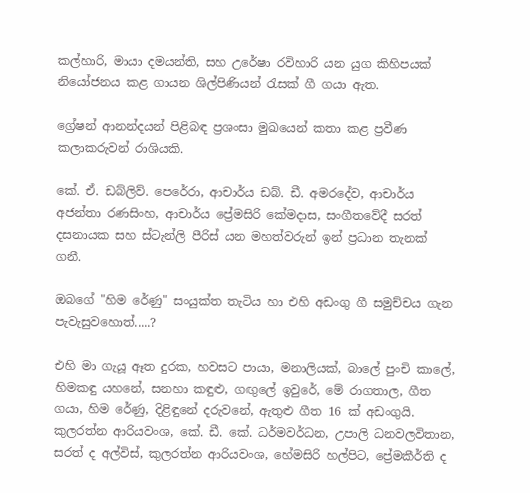කල්හාරි, මායා දමයන්ති, සහ උරේෂා රවිහාරි යන යුග කිහිපයක්‌ නියෝජනය කළ ගායන ශිල්පිණියන් රැසක්‌ ගී ගයා ඇත.

ග්‍රේෂන් ආනන්දයන් පිළිබඳ ප්‍රශංසා මුඛයෙන් කතා කළ ප්‍රවීණ කලාකරුවන් රාශියකි.

කේ. ඒ. ඩබ්ලිව්. පෙරේරා, ආචාර්ය ඩබ්. ඩී. අමරදේව, ආචාර්ය අජන්තා රණසිංහ, ආචාර්ය ප්‍රේමසිරි කේමදාස, සංගීතවේදී සරත් දසනායක සහ ස්‌ටැන්ලි පීරිස්‌ යන මහත්වරුන් ඉන් ප්‍රධාන තැනක්‌ ගනී.

ඔබගේ "හිම රේණු" සංයුක්‌ත තැටිය හා එහි අඩංගු ගී සමුච්චය ගැන පැවැසුවහොත්.....?

එහි මා ගැයූ ඈත දුරක, හවසට පායා, මනාලියක්‌, බාලේ පුංචි කාලේ, හිමකඳු යහනේ, සනහා කඳුළු, ගඟුලේ ඉවුරේ, මේ රාගතාල, ගීත ගයා, හිම රේණු, දිළිඳුනේ දරුවනේ, ඇතුළු ගීත 16 ක්‌ අඩංගුයි. කුලරත්න ආරියවංශ, කේ. ඩී. කේ. ධර්මවර්ධන, උපාලි ධනවලවිතාන, සරත් ද අල්විස්‌, කුලරත්න ආරියවංශ, හේමසිරි හල්පිට, ප්‍රේමකීර්ති ද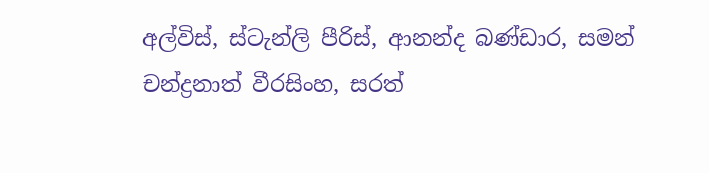අල්විස්‌, ස්‌ටැන්ලි පීරිස්‌, ආනන්ද බණ්‌ඩාර, සමන් චන්ද්‍රනාත් වීරසිංහ, සරත්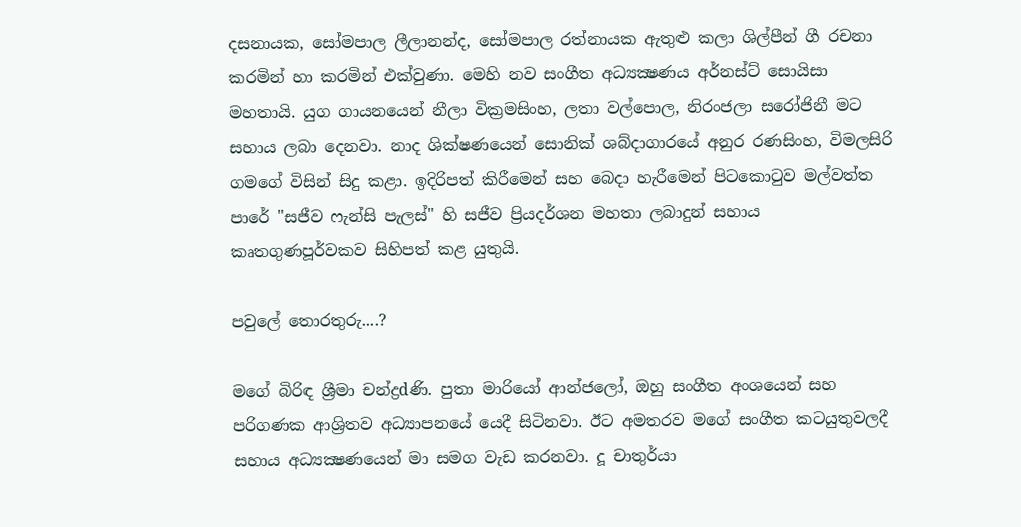දසනායක, සෝමපාල ලීලානන්ද, සෝමපාල රත්නායක ඇතුළු කලා ශිල්පීන් ගී රචනා කරමින් හා කරමින් එක්‌වුණා. මෙහි නව සංගීත අධ්‍යක්‍ෂණය අර්නස්‌ට්‌ සොයිසා මහතායි. යුග ගායනයෙන් නීලා වික්‍රමසිංහ, ලතා වල්පොල, නිරංජලා සරෝජිනී මට සහාය ලබා දෙනවා. නාද ශික්‌ෂණයෙන් සොනික්‌ ශබ්දාගාරයේ අනුර රණසිංහ, විමලසිරි ගමගේ විසින් සිදු කළා. ඉදිරිපත් කිරීමෙන් සහ බෙදා හැරීමෙන් පිටකොටුව මල්වත්ත පාරේ "සජීව ෆැන්සි පැලස්‌" හි සජීව ප්‍රියදර්ශන මහතා ලබාදුන් සහාය කෘතගුණපූර්වකව සිහිපත් කළ යුතුයි.

පවුලේ තොරතුරු....?

මගේ බිරිඳ ශ්‍රීමා චන්ද්‍රdණි. පුතා මාරියෝ ආන්ජලෝ, ඔහු සංගීත අංශයෙන් සහ පරිගණක ආශ්‍රිතව අධ්‍යාපනයේ යෙදී සිටිනවා. ඊට අමතරව මගේ සංගීත කටයුතුවලදී සහාය අධ්‍යක්‍ෂණයෙන් මා සමග වැඩ කරනවා. දූ චාතුර්යා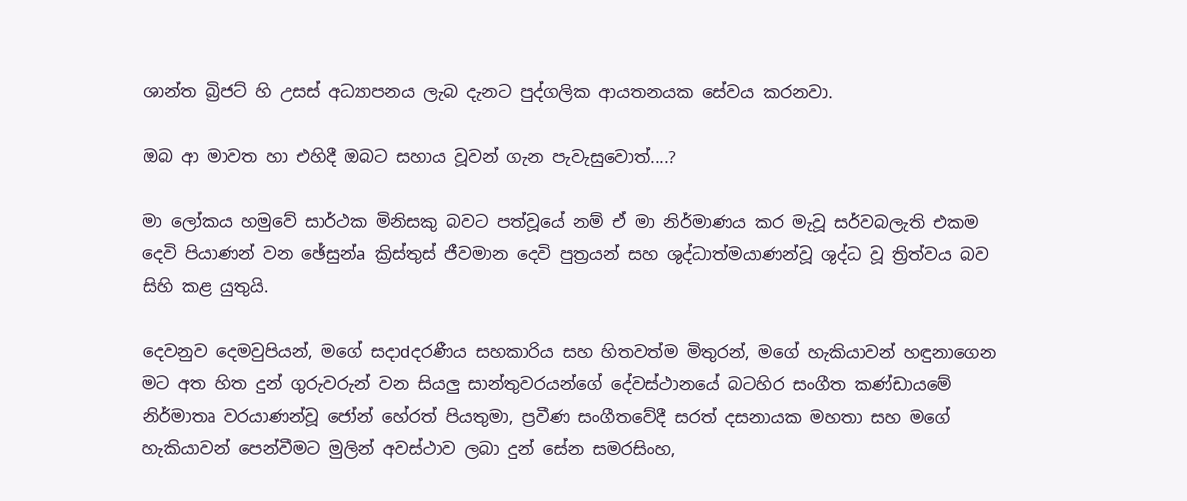ශාන්ත බ්‍රිජට්‌ හි උසස්‌ අධ්‍යාපනය ලැබ දැනට පුද්ගලික ආයතනයක සේවය කරනවා.

ඔබ ආ මාවත හා එහිදී ඔබට සහාය වූවන් ගැන පැවැසුවොත්....?

මා ලෝකය හමුවේ සාර්ථක මිනිසකු බවට පත්වූයේ නම් ඒ මා නිර්මාණය කර මැවූ සර්වබලැති එකම දෙවි පියාණන් වන ඡේසුන්a ක්‍රිස්‌තුස්‌ ජීවමාන දෙවි පුත්‍රයන් සහ ශුද්ධාත්මයාණන්වූ ශුද්ධ වූ ත්‍රිත්වය බව සිහි කළ යුතුයි.

දෙවනුව දෙමවුපියන්, මගේ සදාdදරණීය සහකාරිය සහ හිතවත්ම මිතුරන්, මගේ හැකියාවන් හඳුනාගෙන මට අත හිත දුන් ගුරුවරුන් වන සියලු සාන්තුවරයන්ගේ දේවස්‌ථානයේ බටහිර සංගීත කණ්‌ඩායමේ නිර්මාතෘ වරයාණන්වූ ජෝන් හේරත් පියතුමා, ප්‍රවීණ සංගීතවේදී සරත් දසනායක මහතා සහ මගේ හැකියාවන් පෙන්වීමට මුලින් අවස්‌ථාව ලබා දුන් සේන සමරසිංහ,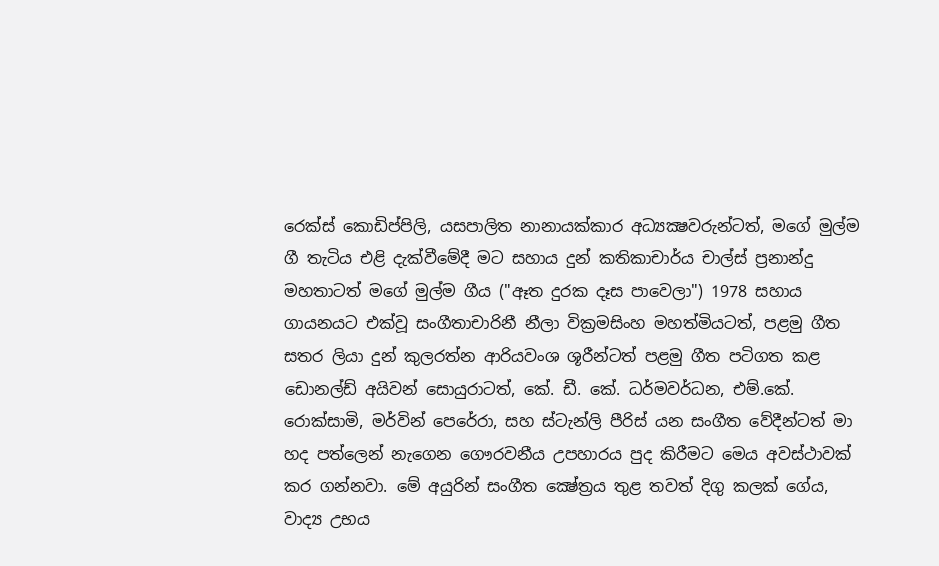රෙක්‌ස්‌ කොඩිප්පිලි, යසපාලිත නානායක්‌කාර අධ්‍යක්‍ෂවරුන්ටත්, මගේ මුල්ම ගී තැටිය එළි දැක්‌වීමේදී මට සහාය දුන් කතිකාචාර්ය චාල්ස්‌ ප්‍රනාන්දු මහතාටත් මගේ මුල්ම ගීය ("ඈත දුරක දෑස පාවෙලා") 1978 සහාය ගායනයට එක්‌වූ සංගීතාචාරිනී නීලා වික්‍රමසිංහ මහත්මියටත්, පළමු ගීත සතර ලියා දුන් කුලරත්න ආරියවංශ ශූරීන්ටත් පළමු ගීත පටිගත කළ ඩොනල්ඩ් අයිවන් සොයුරාටත්, කේ. ඩී. කේ. ධර්මවර්ධන, එම්.කේ. රොක්‌සාමි, මර්වින් පෙරේරා, සහ ස්‌ටැන්ලි පීරිස්‌ යන සංගීත වේදීන්ටත් මා හද පත්ලෙන් නැගෙන ගෞරවනීය උපහාරය පුද කිරීමට මෙය අවස්‌ථාවක්‌ කර ගන්නවා. මේ අයුරින් සංගීත ක්‍ෂේත්‍රය තුළ තවත් දිගු කලක්‌ ගේය, වාද්‍ය උභය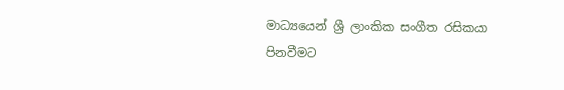මාධ්‍යයෙන් ශ්‍රී ලාංකික සංගීත රසිකයා පිනවීමට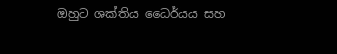ඔහුට ශක්‌තිය ධෛර්යය සහ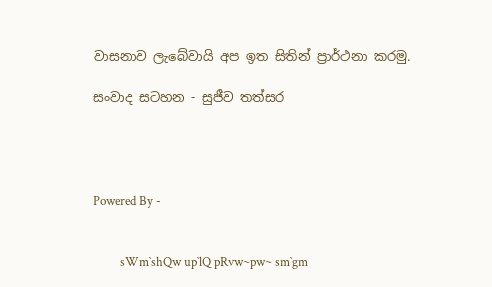වාසනාව ලැබේවායි අප ඉත සිතින් ප්‍රාර්ථනා කරමු.

සංවාද සටහන - සුජීව තත්සර




Powered By -


         sWm`shQw up`lQ pRvw~pw~ sm`gm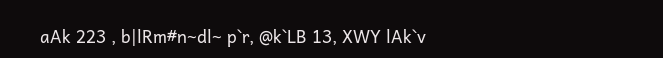aAk 223 , b|lRm#n~dl~ p`r, @k`LB 13, XWY lAk`v